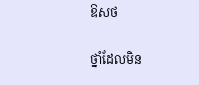ឱសថ

ថ្នាំដែលមិន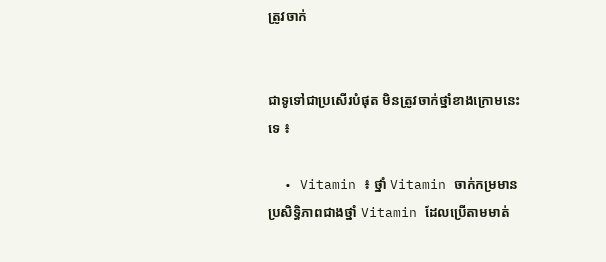ត្រូវចាក់


ជាទូទៅជាប្រសើរបំផុត មិនត្រូវចាក់ថ្នាំខាងក្រោមនេះទេ ៖

  • Vitamin ៖ ថ្នាំ Vitamin ចាក់កម្រមានប្រសិទ្ធិភាពជាងថ្នាំ Vitamin ដែលប្រើតាមមាត់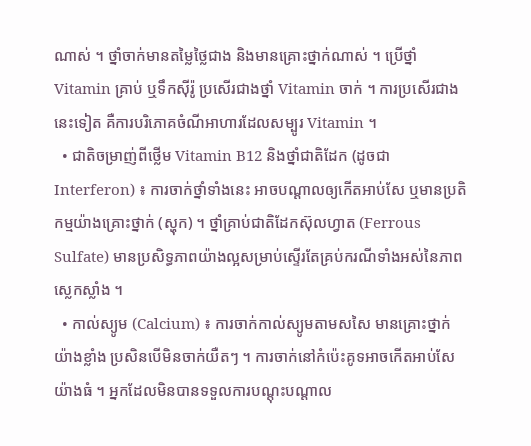ណាស់ ។ ថ្នាំចាក់មានតម្លៃថ្លៃជាង និងមានគ្រោះថ្នាក់ណាស់ ។ ប្រើថ្នាំ Vitamin គ្រាប់ ឬទឹកស៊ីរ៉ូ ប្រសើរជាងថ្នាំ Vitamin ចាក់ ។ ការប្រសើរជាងនេះទៀត គឺការបរិភោគចំណីអាហារដែលសម្បូរ Vitamin ។
  • ជាតិចម្រាញ់ពីថ្លើម Vitamin B12 និងថ្នាំជាតិដែក (ដូចជា Interferon) ៖ ការចាក់ថ្នាំទាំងនេះ អាចបណ្តាលឲ្យកើតអាប់សែ ឬមានប្រតិកម្មយ៉ាងគ្រោះថ្នាក់ (ស្ហុក) ។ ថ្នាំគ្រាប់ជាតិដែកស៊ុលហ្វាត (Ferrous Sulfate) មានប្រសិទ្ធភាពយ៉ាងល្អសម្រាប់ស្ទើរតែគ្រប់ករណីទាំងអស់នៃភាពស្លេកស្លាំង ។
  • កាល់ស្យូម (Calcium) ៖ ការចាក់កាល់ស្យូមតាមសសៃ មានគ្រោះថ្នាក់យ៉ាងខ្លាំង ប្រសិនបើមិនចាក់យឺតៗ ។ ការចាក់នៅកំប៉េះគូទអាចកើតអាប់សែយ៉ាងធំ ។ អ្នកដែលមិនបានទទួលការបណ្តុះបណ្តាល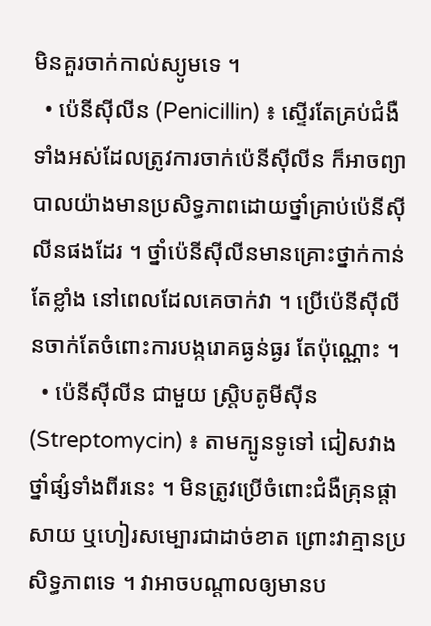មិនគួរចាក់កាល់ស្យូមទេ ។
  • ប៉េនីស៊ីលីន (Penicillin) ៖ ស្ទើរតែគ្រប់ជំងឺទាំងអស់ដែលត្រូវការចាក់ប៉េនីស៊ីលីន ក៏អាចព្យាបាលយ៉ាងមានប្រសិទ្ធភាពដោយថ្នាំគ្រាប់ប៉េនីស៊ីលីនផងដែរ ។ ថ្នាំប៉េនីស៊ីលីនមានគ្រោះថ្នាក់កាន់តែខ្លាំង នៅពេលដែលគេចាក់វា ។ ប្រើប៉េនីស៊ីលីនចាក់តែចំពោះការបង្ករោគធ្ងន់ធ្ងរ តែប៉ុណ្ណោះ ។
  • ប៉េនីស៊ីលីន ជាមួយ ស្ត្រិបតូមីស៊ីន (Streptomycin) ៖ តាមក្បូនទូទៅ ជៀសវាងថ្នាំផ្សំទាំងពីរនេះ ។ មិនត្រូវប្រើចំពោះជំងឺគ្រុនផ្តាសាយ ឬហៀរសម្បោរជាដាច់ខាត ព្រោះវាគ្មានប្រសិទ្ធភាពទេ ។ វាអាចបណ្តាលឲ្យមានប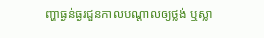ញ្ហាធ្ងន់ធ្ងរជួនកាលបណ្តាលឲ្យថ្លង់ ឬស្លា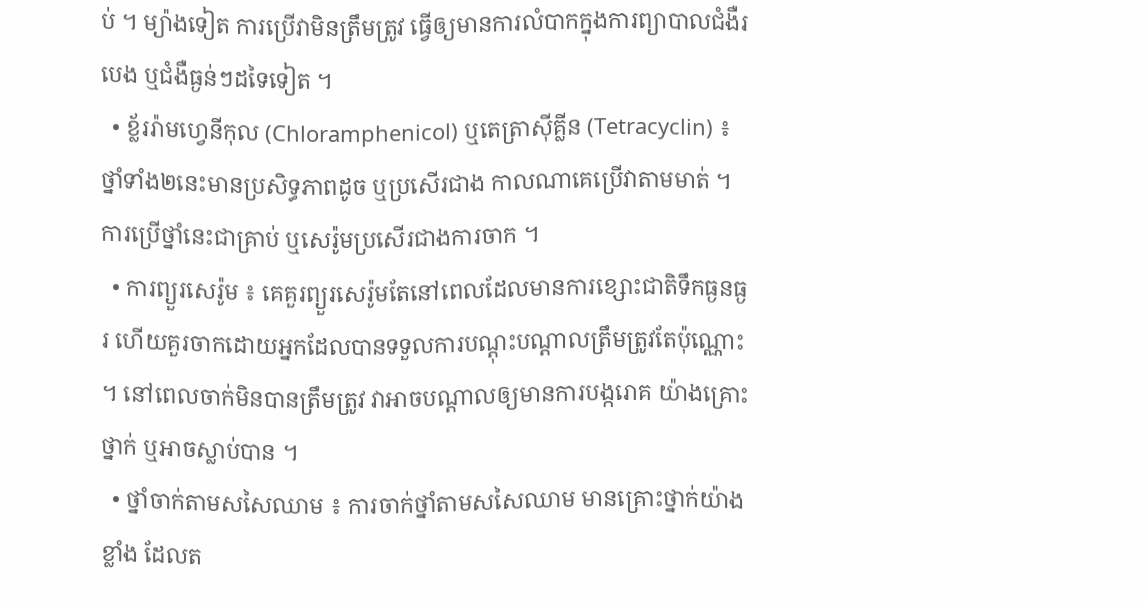ប់ ។ ម្យ៉ាងទៀត ការប្រើវាមិនត្រឹមត្រូវ ធ្វើឲ្យមានការលំបាកក្នុងការព្យាបាលជំងឺរបេង ឬជំងឺធ្ងន់ៗដទៃទៀត ។
  • ខ្ល័ររ៉ាមហ្វេនីកុល (Chloramphenicol) ឬតេត្រាស៊ីគ្លីន (Tetracyclin) ៖ ថ្នាំទាំង២នេះមានប្រសិទ្ធភាពដូច ឬប្រសើរជាង កាលណាគេប្រើវាតាមមាត់ ។ ការប្រើថ្នាំនេះជាគ្រាប់ ឬសេរ៉ូមប្រសើរជាងការចាក ។
  • ការព្យួរសេរ៉ូម ៖ គេគួរព្យួរសេរ៉ូមតែនៅពេលដែលមានការខ្សោះជាតិទឹកធ្ងនធ្ងរ ហើយគួរចាកដោយអ្នកដែលបានទទួលការបណ្តុះបណ្តាលត្រឹមត្រូវតែប៉ុណ្ណោះ ។ នៅពេលចាក់មិនបានត្រឹមត្រូវ វាអាចបណ្តាលឲ្យមានការបង្ករោគ យ៉ាងគ្រោះថ្នាក់ ឬអាចស្លាប់បាន ។
  • ថ្នាំចាក់តាមសសៃឈាម ៖ ការចាក់ថ្នាំតាមសសៃឈាម មានគ្រោះថ្នាក់យ៉ាងខ្លាំង ដែលត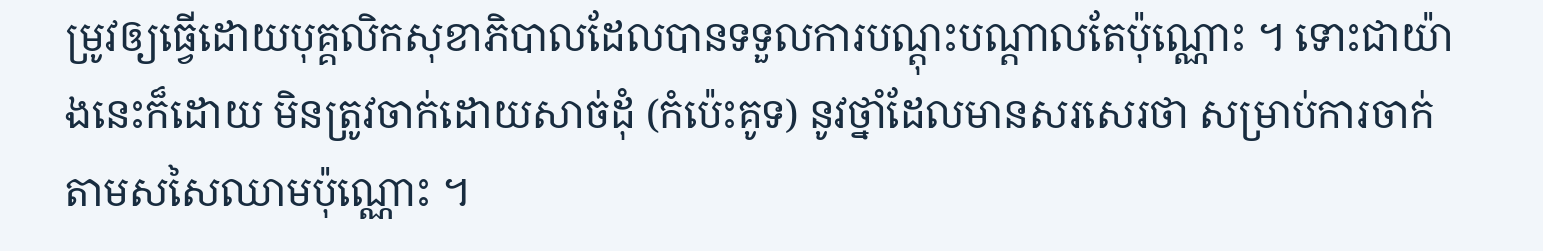ម្រូវឲ្យធ្វើដោយបុគ្គលិកសុខាភិបាលដែលបានទទួលការបណ្តុះបណ្តាលតែប៉ុណ្ណោះ ។ ទោះជាយ៉ាងនេះក៏ដោយ មិនត្រូវចាក់ដោយសាច់ដុំ (កំប៉េះគូទ) នូវថ្នាំដែលមានសរសេរថា សម្រាប់ការចាក់តាមសសៃឈាមប៉ុណ្ណោះ ។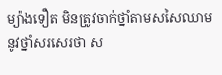ម្យ៉ាងទឿត មិនត្រូវចាក់ថ្នាំតាមសសៃឈាមនូវថ្នាំសរសេរថា ស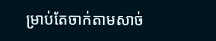ម្រាប់តែចាក់តាមសាច់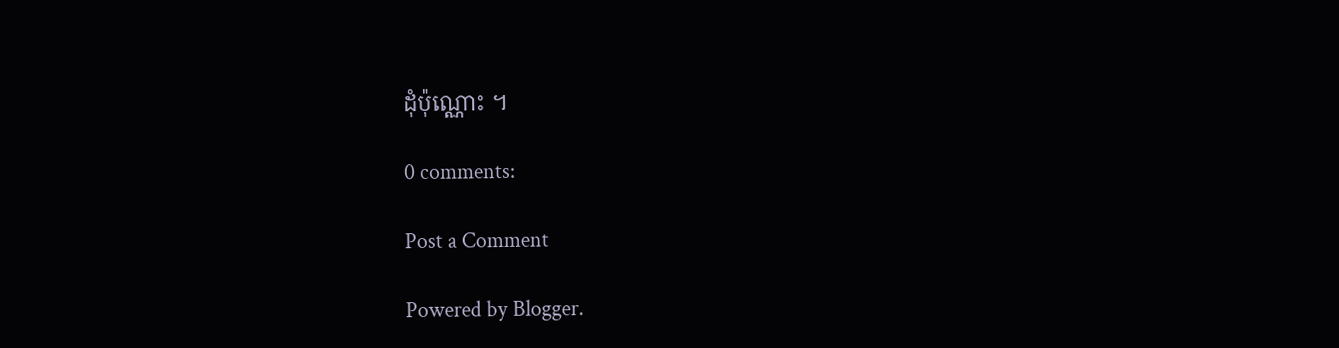ដុំប៉ុណ្ណោះ ។

0 comments:

Post a Comment

Powered by Blogger.